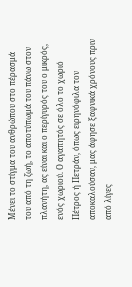Μένει το στίγμα του ανθρώπου στο πέρασμά του από τη ζωή, το αποτύπωμά του πάνω στον πλανήτη, ας είναι και ο περίγυρός του ο μικρός, ενός χωριού. Ο αγαπητός σε όλο το χωριό Πέτρος ή Πετράν, όπως ειρηνόφιλα τον αποκαλούσαν, μας άφησε ξαφνικά χρόνους πριν από λίγες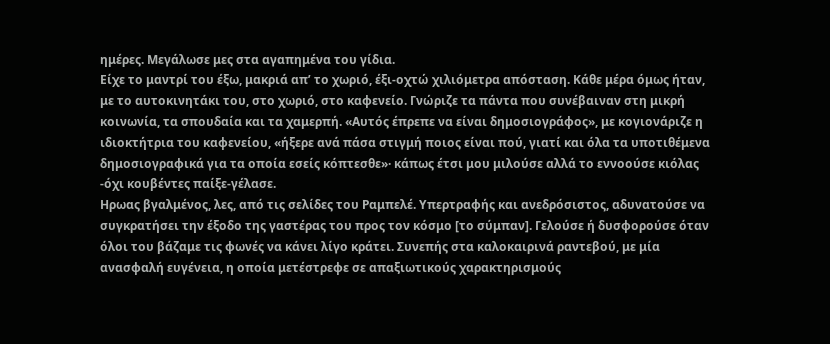ημέρες. Μεγάλωσε μες στα αγαπημένα του γίδια.
Είχε το μαντρί του έξω, μακριά απ’ το χωριό, έξι-οχτώ χιλιόμετρα απόσταση. Κάθε μέρα όμως ήταν, με το αυτοκινητάκι του, στο χωριό, στο καφενείο. Γνώριζε τα πάντα που συνέβαιναν στη μικρή κοινωνία, τα σπουδαία και τα χαμερπή. «Αυτός έπρεπε να είναι δημοσιογράφος», με κογιονάριζε η ιδιοκτήτρια του καφενείου, «ήξερε ανά πάσα στιγμή ποιος είναι πού, γιατί και όλα τα υποτιθέμενα δημοσιογραφικά για τα οποία εσείς κόπτεσθε»· κάπως έτσι μου μιλούσε αλλά το εννοούσε κιόλας -όχι κουβέντες παίξε-γέλασε.
Ηρωας βγαλμένος, λες, από τις σελίδες του Ραμπελέ. Υπερτραφής και ανεδρόσιστος, αδυνατούσε να συγκρατήσει την έξοδο της γαστέρας του προς τον κόσμο [το σύμπαν]. Γελούσε ή δυσφορούσε όταν όλοι του βάζαμε τις φωνές να κάνει λίγο κράτει. Συνεπής στα καλοκαιρινά ραντεβού, με μία ανασφαλή ευγένεια, η οποία μετέστρεφε σε απαξιωτικούς χαρακτηρισμούς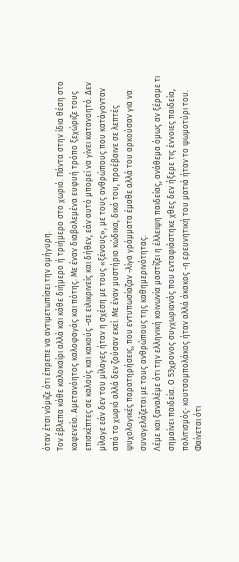όταν έτσι νόμιζε ότι έπρεπε να αντιμετωπίσει την ομήγυρη.
Τον έβλεπα κάθε καλοκαίρι αλλά και κάθε διήμερο ή τριήμερο στο χωριό. Πάντα στην ίδια θέση στο καφενείο. Αμετανόητος καλοφαγάς και πότης. Με έναν διαβολεμένα ευφυή τρόπο ξεχώριζε τους επισκέπτες σε καλούς και κακούς -σε ειλικρινείς και δήθεν, εάν αυτό μπορεί να γίνει κατανοητό. Δεν μίλαγε εάν δεν του μίλαγες ήταν η σχέση με τους «ξένους», με τους ανθρώπους που κατάγονταν από το χωριό αλλά δεν ζούσαν εκεί. Με έναν μυστήριο κώδικα, δικό του, προέβαινε σε λεπτές ψυχολογικές παρατηρήσεις, που εντυπωσίαζαν -λίγα γράμματα έμαθε αλλά του αρκούσαν για να συναγελάζεται με τους ανθρώπους της καθημερινότητας.
Λέμε και ξαναλέμε ότι την ελληνική κοινωνία μαστίζει η έλλειψη παιδείας, ανάθεμα όμως αν ξέραμε τι σημαίνει παιδεία. Ο 53χρονος συγχωριανός που ενταφιάστηκε χθες δεν ήξερε τις έννοιες παιδεία, πολιτισμός· κουτσομπολάκος ήταν αλλά άκακος -η ερευνητική του ματιά ήταν το ψωμοτύρι του. Φαίνεται ότι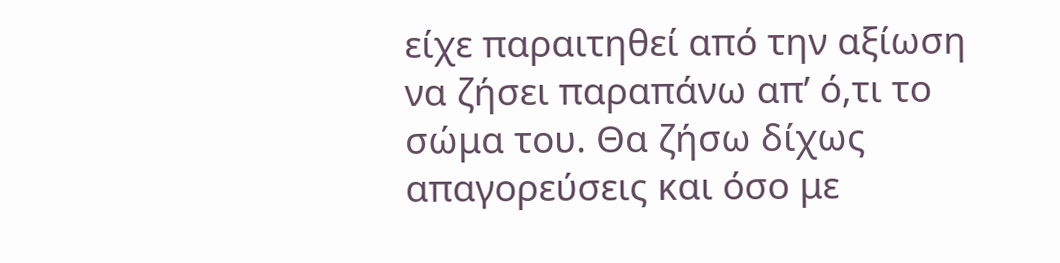είχε παραιτηθεί από την αξίωση να ζήσει παραπάνω απ’ ό,τι το σώμα του. Θα ζήσω δίχως απαγορεύσεις και όσο με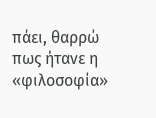πάει, θαρρώ πως ήτανε η «φιλοσοφία»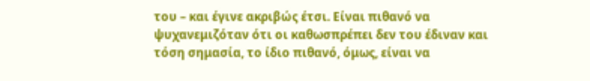του – και έγινε ακριβώς έτσι. Είναι πιθανό να ψυχανεμιζόταν ότι οι καθωσπρέπει δεν του έδιναν και τόση σημασία, το ίδιο πιθανό, όμως, είναι να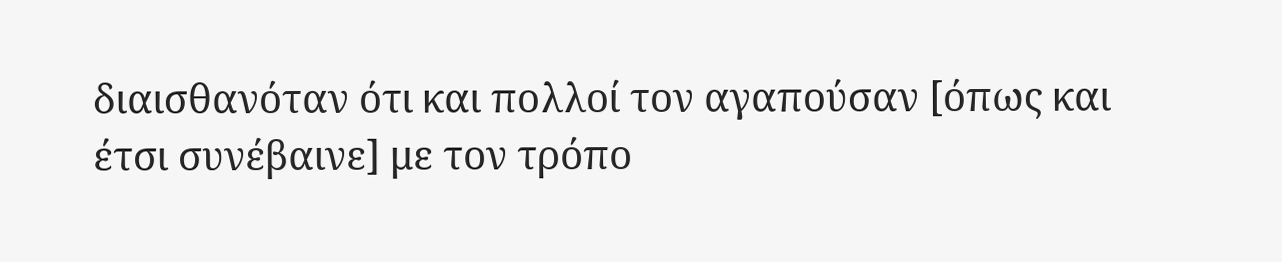διαισθανόταν ότι και πολλοί τον αγαπούσαν [όπως και έτσι συνέβαινε] με τον τρόπο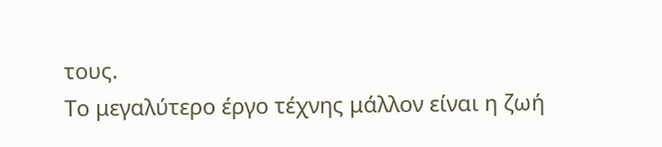τους.
Το μεγαλύτερο έργο τέχνης μάλλον είναι η ζωή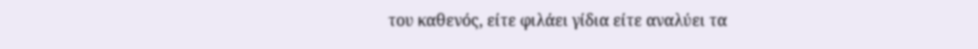του καθενός, είτε φιλάει γίδια είτε αναλύει τα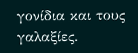γονίδια και τους γαλαξίες.